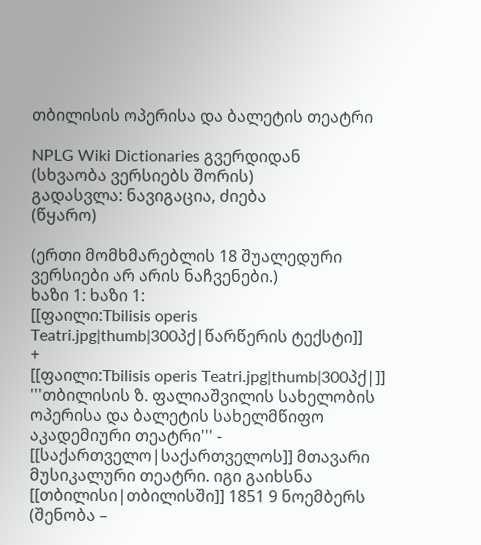თბილისის ოპერისა და ბალეტის თეატრი

NPLG Wiki Dictionaries გვერდიდან
(სხვაობა ვერსიებს შორის)
გადასვლა: ნავიგაცია, ძიება
(წყარო)

(ერთი მომხმარებლის 18 შუალედური ვერსიები არ არის ნაჩვენები.)
ხაზი 1: ხაზი 1:
[[ფაილი:Tbilisis operis Teatri.jpg|thumb|300პქ|წარწერის ტექსტი]]
+
[[ფაილი:Tbilisis operis Teatri.jpg|thumb|300პქ|]]
'''თბილისის ზ. ფალიაშვილის სახელობის ოპერისა და ბალეტის სახელმწიფო აკადემიური თეატრი''' - [[საქართველო|საქართველოს]] მთავარი მუსიკალური თეატრი. იგი გაიხსნა [[თბილისი|თბილისში]] 1851 9 ნოემბერს (შენობა –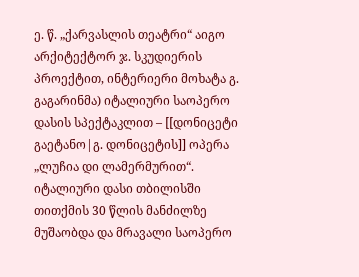ე. წ. „ქარვასლის თეატრი“ აიგო არქიტექტორ ჯ. სკუდიერის პროექტით, ინტერიერი მოხატა გ. გაგარინმა) იტალიური საოპერო დასის სპექტაკლით – [[დონიცეტი გაეტანო|გ. დონიცეტის]] ოპერა „ლუჩია დი ლამერმურით“. იტალიური დასი თბილისში თითქმის 30 წლის მანძილზე მუშაობდა და მრავალი საოპერო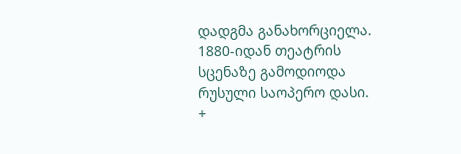დადგმა განახორციელა. 1880-იდან თეატრის სცენაზე გამოდიოდა რუსული საოპერო დასი.
+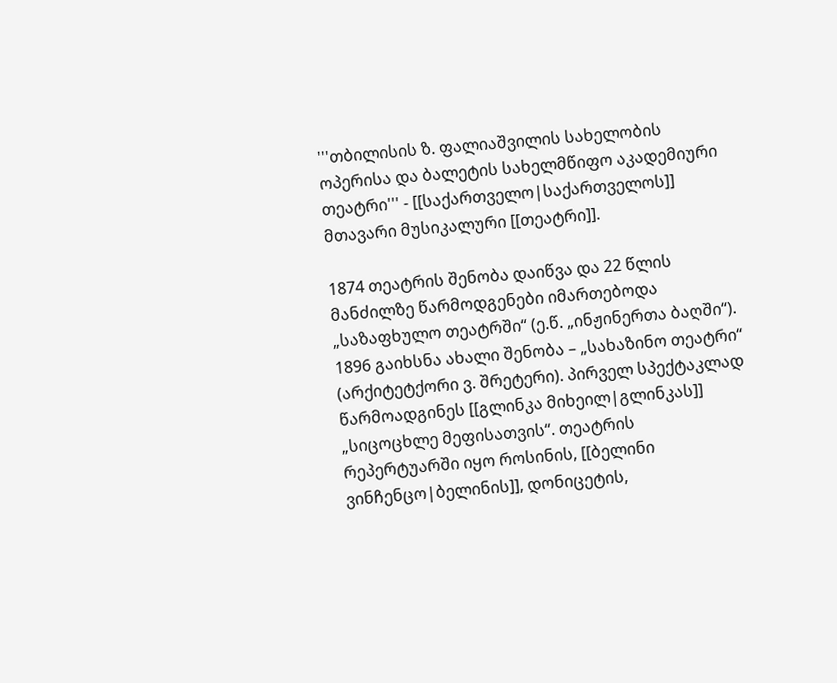'''თბილისის ზ. ფალიაშვილის სახელობის ოპერისა და ბალეტის სახელმწიფო აკადემიური თეატრი''' - [[საქართველო|საქართველოს]] მთავარი მუსიკალური [[თეატრი]].

1874 თეატრის შენობა დაიწვა და 22 წლის მანძილზე წარმოდგენები იმართებოდა „საზაფხულო თეატრში“ (ე.წ. „ინჟინერთა ბაღში“). 1896 გაიხსნა ახალი შენობა – „სახაზინო თეატრი“ (არქიტეტქორი ვ. შრეტერი). პირველ სპექტაკლად წარმოადგინეს [[გლინკა მიხეილ|გლინკას]] „სიცოცხლე მეფისათვის“. თეატრის რეპერტუარში იყო როსინის, [[ბელინი ვინჩენცო|ბელინის]], დონიცეტის,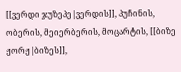[[ვერდი ჯუზეპე|ვერდის]], პუჩინის, ობერის, მეიერბერის, მოცარტის, [[ბიზე ჟორჟ|ბიზეს]],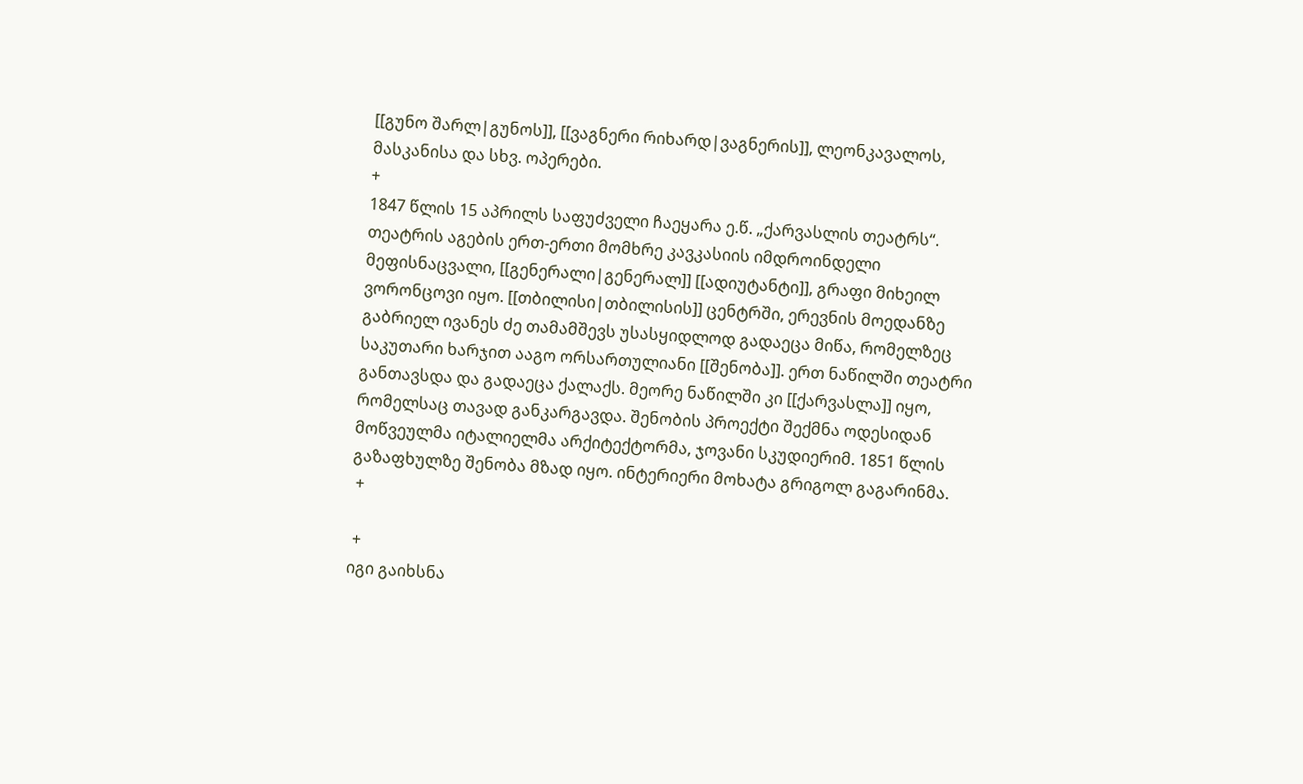[[გუნო შარლ|გუნოს]], [[ვაგნერი რიხარდ|ვაგნერის]], ლეონკავალოს, მასკანისა და სხვ. ოპერები.
+
1847 წლის 15 აპრილს საფუძველი ჩაეყარა ე.წ. „ქარვასლის თეატრს“. თეატრის აგების ერთ-ერთი მომხრე კავკასიის იმდროინდელი მეფისნაცვალი, [[გენერალი|გენერალ]] [[ადიუტანტი]], გრაფი მიხეილ ვორონცოვი იყო. [[თბილისი|თბილისის]] ცენტრში, ერევნის მოედანზე გაბრიელ ივანეს ძე თამამშევს უსასყიდლოდ გადაეცა მიწა, რომელზეც საკუთარი ხარჯით ააგო ორსართულიანი [[შენობა]]. ერთ ნაწილში თეატრი განთავსდა და გადაეცა ქალაქს. მეორე ნაწილში კი [[ქარვასლა]] იყო, რომელსაც თავად განკარგავდა. შენობის პროექტი შექმნა ოდესიდან მოწვეულმა იტალიელმა არქიტექტორმა, ჯოვანი სკუდიერიმ. 1851 წლის გაზაფხულზე შენობა მზად იყო. ინტერიერი მოხატა გრიგოლ გაგარინმა.
 +

 +
იგი გაიხსნა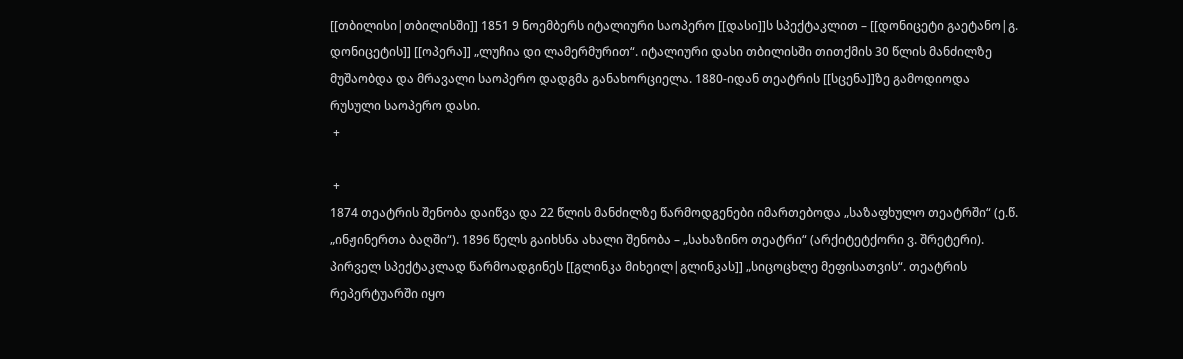[[თბილისი|თბილისში]] 1851 9 ნოემბერს იტალიური საოპერო [[დასი]]ს სპექტაკლით – [[დონიცეტი გაეტანო|გ. დონიცეტის]] [[ოპერა]] „ლუჩია დი ლამერმურით“. იტალიური დასი თბილისში თითქმის 30 წლის მანძილზე მუშაობდა და მრავალი საოპერო დადგმა განახორციელა. 1880-იდან თეატრის [[სცენა]]ზე გამოდიოდა რუსული საოპერო დასი.
 +

 +
1874 თეატრის შენობა დაიწვა და 22 წლის მანძილზე წარმოდგენები იმართებოდა „საზაფხულო თეატრში“ (ე.წ. „ინჟინერთა ბაღში“). 1896 წელს გაიხსნა ახალი შენობა – „სახაზინო თეატრი“ (არქიტეტქორი ვ. შრეტერი). პირველ სპექტაკლად წარმოადგინეს [[გლინკა მიხეილ|გლინკას]] „სიცოცხლე მეფისათვის“. თეატრის რეპერტუარში იყო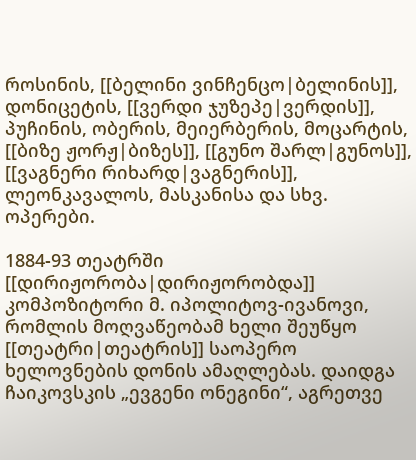როსინის, [[ბელინი ვინჩენცო|ბელინის]], დონიცეტის, [[ვერდი ჯუზეპე|ვერდის]], პუჩინის, ობერის, მეიერბერის, მოცარტის, [[ბიზე ჟორჟ|ბიზეს]], [[გუნო შარლ|გუნოს]], [[ვაგნერი რიხარდ|ვაგნერის]], ლეონკავალოს, მასკანისა და სხვ. ოპერები.

1884-93 თეატრში [[დირიჟორობა|დირიჟორობდა]] კომპოზიტორი მ. იპოლიტოვ-ივანოვი, რომლის მოღვაწეობამ ხელი შეუწყო [[თეატრი|თეატრის]] საოპერო ხელოვნების დონის ამაღლებას. დაიდგა ჩაიკოვსკის „ევგენი ონეგინი“, აგრეთვე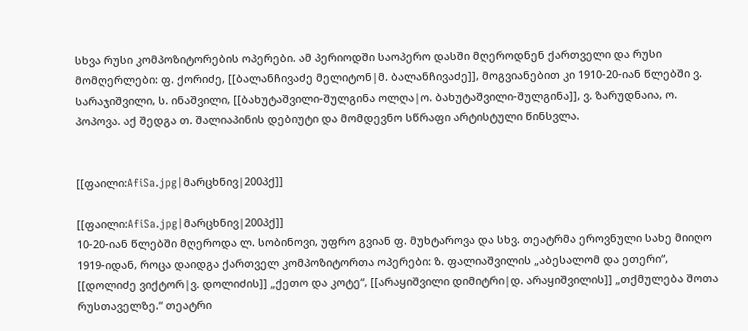სხვა რუსი კომპოზიტორების ოპერები. ამ პერიოდში საოპერო დასში მღეროდნენ ქართველი და რუსი მომღერლები: ფ. ქორიძე, [[ბალანჩივაძე მელიტონ|მ. ბალანჩივაძე]], მოგვიანებით კი 1910-20-იან წლებში ვ. სარაჯიშვილი, ს. ინაშვილი, [[ბახუტაშვილი-შულგინა ოლღა|ო. ბახუტაშვილი-შულგინა]], ვ. ზარუდნაია, ო. პოპოვა. აქ შედგა თ. შალიაპინის დებიუტი და მომდევნო სწრაფი არტისტული წინსვლა.


[[ფაილი:AfiSa.jpg|მარცხნივ|200პქ]]

[[ფაილი:AfiSa.jpg|მარცხნივ|200პქ]]
10-20-იან წლებში მღეროდა ლ. სობინოვი, უფრო გვიან ფ. მუხტაროვა და სხვ. თეატრმა ეროვნული სახე მიიღო 1919-იდან, როცა დაიდგა ქართველ კომპოზიტორთა ოპერები: ზ. ფალიაშვილის „აბესალომ და ეთერი“, [[დოლიძე ვიქტორ|ვ. დოლიძის]] „ქეთო და კოტე“, [[არაყიშვილი დიმიტრი|დ. არაყიშვილის]] „თქმულება შოთა რუსთაველზე.“ თეატრი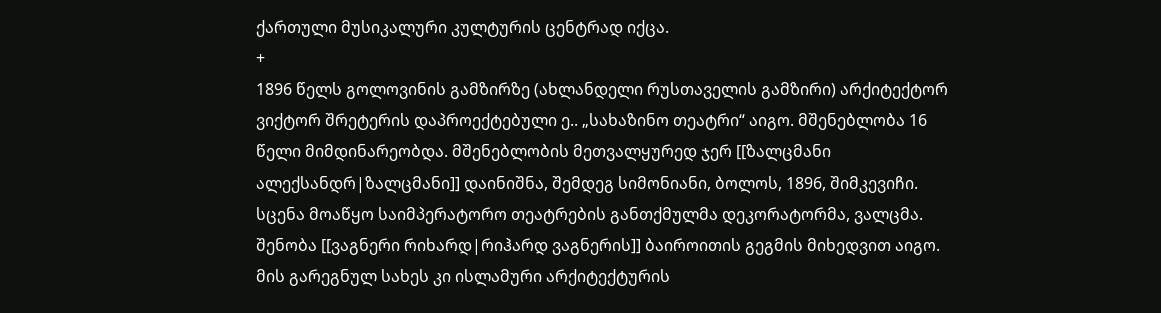ქართული მუსიკალური კულტურის ცენტრად იქცა.
+
1896 წელს გოლოვინის გამზირზე (ახლანდელი რუსთაველის გამზირი) არქიტექტორ ვიქტორ შრეტერის დაპროექტებული ე.. „სახაზინო თეატრი“ აიგო. მშენებლობა 16 წელი მიმდინარეობდა. მშენებლობის მეთვალყურედ ჯერ [[ზალცმანი ალექსანდრ|ზალცმანი]] დაინიშნა, შემდეგ სიმონიანი, ბოლოს, 1896, შიმკევიჩი. სცენა მოაწყო საიმპერატორო თეატრების განთქმულმა დეკორატორმა, ვალცმა. შენობა [[ვაგნერი რიხარდ|რიჰარდ ვაგნერის]] ბაიროითის გეგმის მიხედვით აიგო. მის გარეგნულ სახეს კი ისლამური არქიტექტურის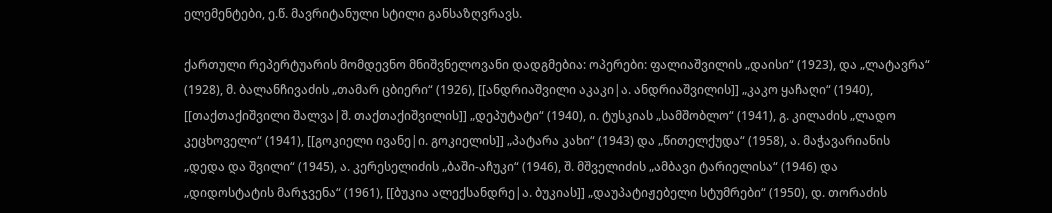ელემენტები, ე.წ. მავრიტანული სტილი განსაზღვრავს.

ქართული რეპერტუარის მომდევნო მნიშვნელოვანი დადგმებია: ოპერები: ფალიაშვილის „დაისი“ (1923), და „ლატავრა“ (1928), მ. ბალანჩივაძის „თამარ ცბიერი“ (1926), [[ანდრიაშვილი აკაკი|ა. ანდრიაშვილის]] „კაკო ყაჩაღი“ (1940), [[თაქთაქიშვილი შალვა|შ. თაქთაქიშვილის]] „დეპუტატი“ (1940), ი. ტუსკიას „სამშობლო“ (1941), გ. კილაძის „ლადო კეცხოველი“ (1941), [[გოკიელი ივანე|ი. გოკიელის]] „პატარა კახი“ (1943) და „წითელქუდა“ (1958), ა. მაჭავარიანის „დედა და შვილი“ (1945), ა. კერესელიძის „ბაში-აჩუკი“ (1946), შ. მშველიძის „ამბავი ტარიელისა“ (1946) და „დიდოსტატის მარჯვენა“ (1961), [[ბუკია ალექსანდრე|ა. ბუკიას]] „დაუპატიჟებელი სტუმრები“ (1950), დ. თორაძის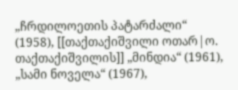„ჩრდილოეთის პატარძალი“ (1958), [[თაქთაქიშვილი ოთარ|ო. თაქთაქიშვილის]] „მინდია“ (1961), „სამი ნოველა“ (1967),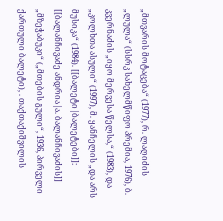„მთვარის მოტაცება“ (1977), რ. ლაღიძის „ლულა“ (სსრკ სახელმწიფო პრემია, 1976), ბ. კვერნაძის „იყო მერვესა წელსა,“ (1983), და „კოლხთა ასული“ (1997), მ. ყანჩელის „და არს მუსიკა“ (1984). [[ბალეტი|ბალეტები]]: [[ბალანჩივაძე ანდრია|ა. ბალანჩივაძის]] „მზეჭაბუკი“ („მთების გული“, 1936, პირველი ქართული ბალეტი), . თაქთაქიშვილის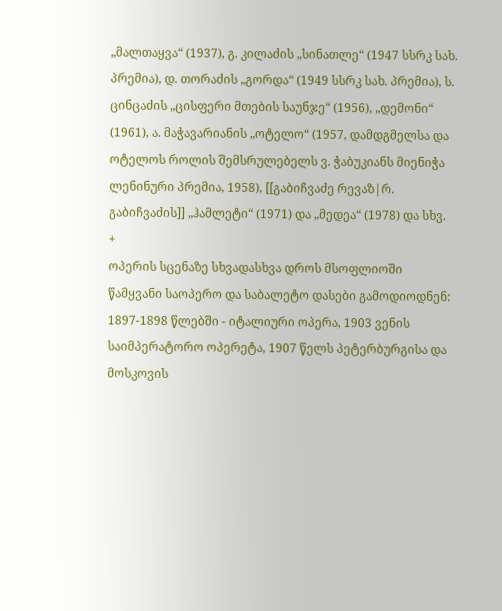„მალთაყვა“ (1937), გ. კილაძის „სინათლე“ (1947 სსრკ სახ. პრემია), დ. თორაძის „გორდა“ (1949 სსრკ სახ. პრემია), ს. ცინცაძის „ცისფერი მთების საუნჯე“ (1956), „დემონი“ (1961), ა. მაჭავარიანის „ოტელო“ (1957, დამდგმელსა და ოტელოს როლის შემსრულებელს ვ. ჭაბუკიანს მიენიჭა ლენინური პრემია, 1958), [[გაბიჩვაძე რევაზ|რ. გაბიჩვაძის]] „ჰამლეტი“ (1971) და „მედეა“ (1978) და სხვ.
+
ოპერის სცენაზე სხვადასხვა დროს მსოფლიოში წამყვანი საოპერო და საბალეტო დასები გამოდიოდნენ: 1897-1898 წლებში - იტალიური ოპერა, 1903 ვენის საიმპერატორო ოპერეტა, 1907 წელს პეტერბურგისა და მოსკოვის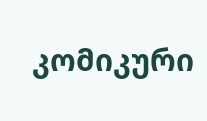კომიკური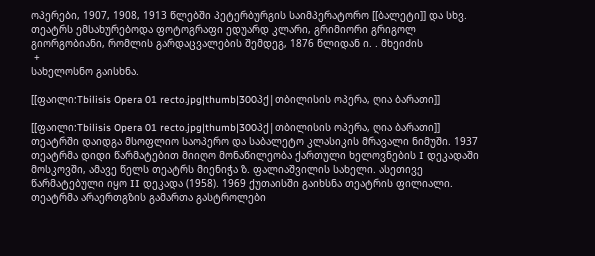ოპერები, 1907, 1908, 1913 წლებში პეტერბურგის საიმპერატორო [[ბალეტი]] და სხვ. თეატრს ემსახურებოდა ფოტოგრაფი ედუარდ კლარი, გრიმიორი გრიგოლ გიორგობიანი, რომლის გარდაცვალების შემდეგ, 1876 წლიდან ი. . მხეიძის
 +
სახელოსნო გაისხნა.

[[ფაილი:Tbilisis Opera 01 recto.jpg|thumb|300პქ|თბილისის ოპერა, ღია ბარათი]]

[[ფაილი:Tbilisis Opera 01 recto.jpg|thumb|300პქ|თბილისის ოპერა, ღია ბარათი]]
თეატრში დაიდგა მსოფლიო საოპერო და საბალეტო კლასიკის მრავალი ნიმუში. 1937 თეატრმა დიდი წარმატებით მიიღო მონაწილეობა ქართული ხელოვნების I დეკადაში მოსკოვში, ამავე წელს თეატრს მიენიჭა ზ. ფალიაშვილის სახელი. ასეთივე წარმატებული იყო II დეკადა (1958). 1969 ქუთაისში გაიხსნა თეატრის ფილიალი. თეატრმა არაერთგზის გამართა გასტროლები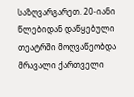საზღვარგარეთ. 20-იანი წლებიდან დაწყებული თეატრში მოღვაწეობდა მრავალი ქართველი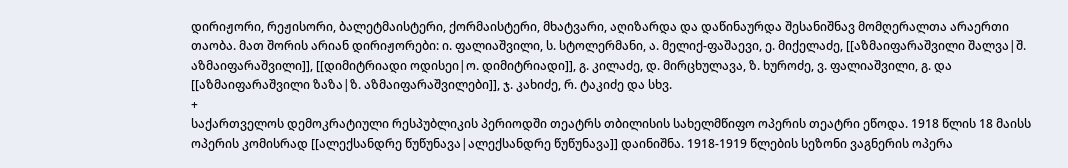დირიჟორი, რეჟისორი, ბალეტმაისტერი, ქორმაისტერი, მხატვარი, აღიზარდა და დაწინაურდა შესანიშნავ მომღერალთა არაერთი თაობა. მათ შორის არიან დირიჟორები: ი. ფალიაშვილი, ს. სტოლერმანი, ა. მელიქ-ფაშაევი, ე. მიქელაძე, [[აზმაიფარაშვილი შალვა|შ. აზმაიფარაშვილი]], [[დიმიტრიადი ოდისეი|ო. დიმიტრიადი]], გ. კილაძე, დ. მირცხულავა, ზ. ხუროძე, ვ. ფალიაშვილი, გ. და [[აზმაიფარაშვილი ზაზა|ზ. აზმაიფარაშვილები]], ჯ. კახიძე, რ. ტაკიძე და სხვ.
+
საქართველოს დემოკრატიული რესპუბლიკის პერიოდში თეატრს თბილისის სახელმწიფო ოპერის თეატრი ეწოდა. 1918 წლის 18 მაისს ოპერის კომისრად [[ალექსანდრე წუწუნავა|ალექსანდრე წუწუნავა]] დაინიშნა. 1918-1919 წლების სეზონი ვაგნერის ოპერა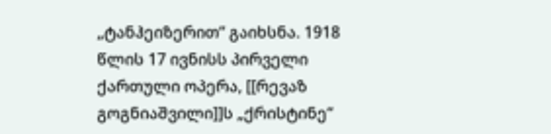„ტანჰეიზერით“ გაიხსნა. 1918 წლის 17 ივნისს პირველი ქართული ოპერა, [[რევაზ გოგნიაშვილი]]ს „ქრისტინე“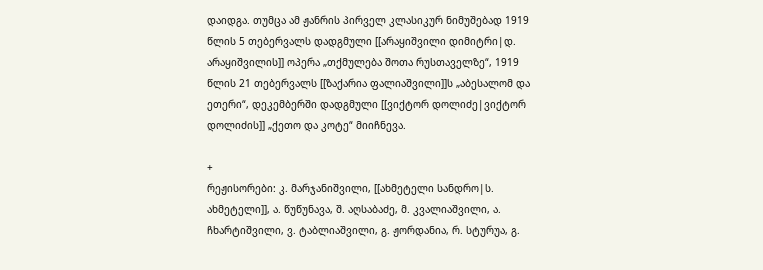დაიდგა. თუმცა ამ ჟანრის პირველ კლასიკურ ნიმუშებად 1919 წლის 5 თებერვალს დადგმული [[არაყიშვილი დიმიტრი|დ. არაყიშვილის]] ოპერა „თქმულება შოთა რუსთაველზე“, 1919 წლის 21 თებერვალს [[ზაქარია ფალიაშვილი]]ს „აბესალომ და ეთერი“, დეკემბერში დადგმული [[ვიქტორ დოლიძე|ვიქტორ დოლიძის]] „ქეთო და კოტე“ მიიჩნევა.

+
რეჟისორები: კ. მარჯანიშვილი, [[ახმეტელი სანდრო|ს. ახმეტელი]], ა. წუწუნავა, შ. აღსაბაძე, მ. კვალიაშვილი, ა. ჩხარტიშვილი, ვ. ტაბლიაშვილი, გ. ჟორდანია, რ. სტურუა, გ.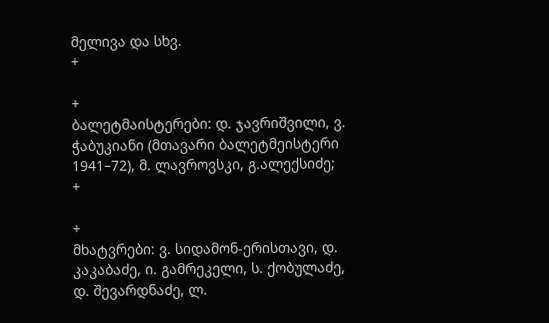მელივა და სხვ.
+

+
ბალეტმაისტერები: დ. ჯავრიშვილი, ვ. ჭაბუკიანი (მთავარი ბალეტმეისტერი 1941–72), მ. ლავროვსკი, გ.ალექსიძე;
+

+
მხატვრები: ვ. სიდამონ-ერისთავი, დ. კაკაბაძე, ი. გამრეკელი, ს. ქობულაძე, დ. შევარდნაძე, ლ.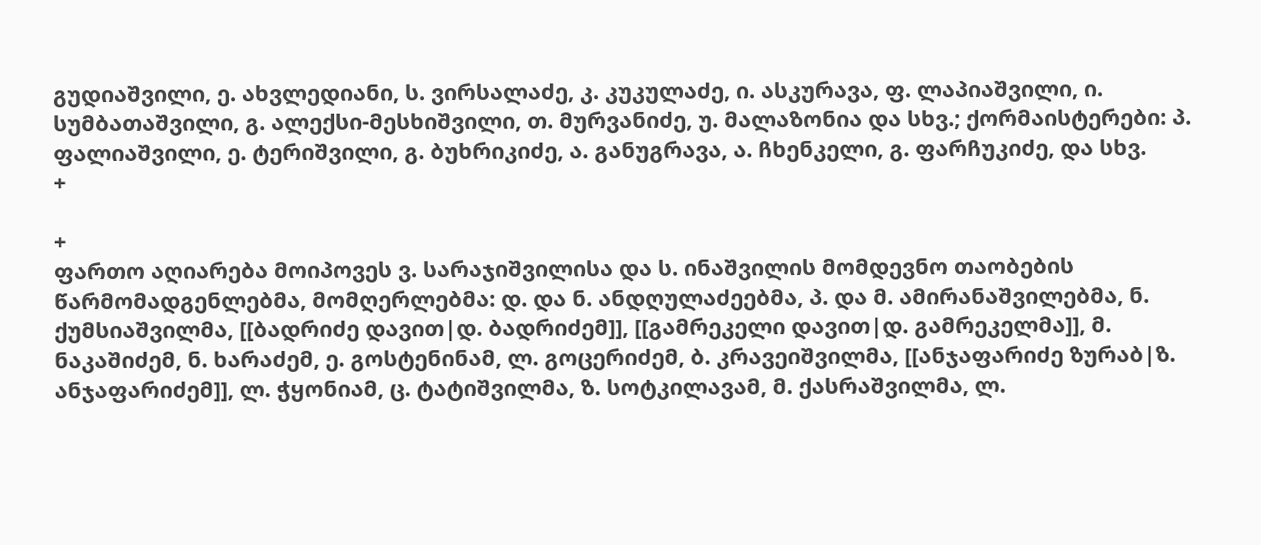გუდიაშვილი, ე. ახვლედიანი, ს. ვირსალაძე, კ. კუკულაძე, ი. ასკურავა, ფ. ლაპიაშვილი, ი. სუმბათაშვილი, გ. ალექსი-მესხიშვილი, თ. მურვანიძე, უ. მალაზონია და სხვ.; ქორმაისტერები: პ. ფალიაშვილი, ე. ტერიშვილი, გ. ბუხრიკიძე, ა. განუგრავა, ა. ჩხენკელი, გ. ფარჩუკიძე, და სხვ.
+

+
ფართო აღიარება მოიპოვეს ვ. სარაჯიშვილისა და ს. ინაშვილის მომდევნო თაობების წარმომადგენლებმა, მომღერლებმა: დ. და ნ. ანდღულაძეებმა, პ. და მ. ამირანაშვილებმა, ნ. ქუმსიაშვილმა, [[ბადრიძე დავით|დ. ბადრიძემ]], [[გამრეკელი დავით|დ. გამრეკელმა]], მ. ნაკაშიძემ, ნ. ხარაძემ, ე. გოსტენინამ, ლ. გოცერიძემ, ბ. კრავეიშვილმა, [[ანჯაფარიძე ზურაბ|ზ. ანჯაფარიძემ]], ლ. ჭყონიამ, ც. ტატიშვილმა, ზ. სოტკილავამ, მ. ქასრაშვილმა, ლ.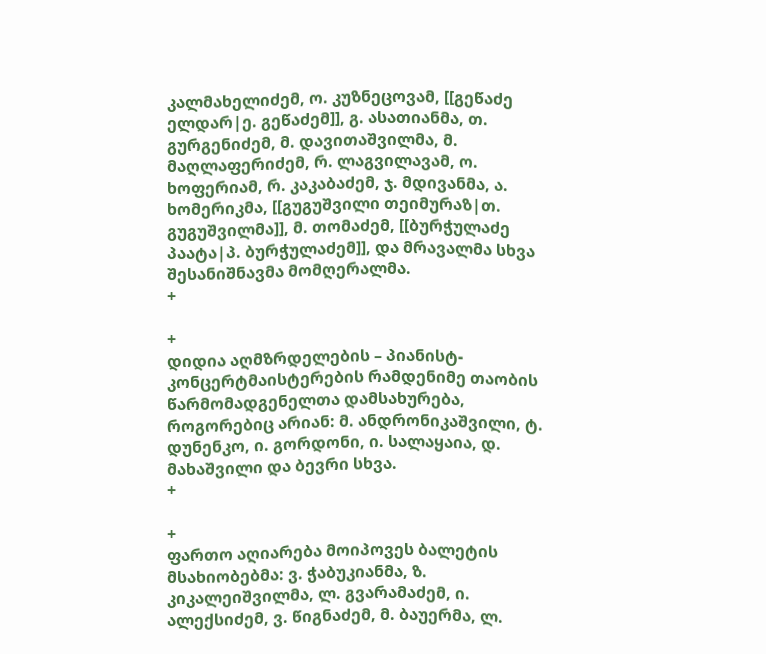კალმახელიძემ, ო. კუზნეცოვამ, [[გეწაძე ელდარ|ე. გეწაძემ]], გ. ასათიანმა, თ. გურგენიძემ, მ. დავითაშვილმა, მ. მაღლაფერიძემ, რ. ლაგვილავამ, ო. ხოფერიამ, რ. კაკაბაძემ, ჯ. მდივანმა, ა. ხომერიკმა, [[გუგუშვილი თეიმურაზ|თ. გუგუშვილმა]], მ. თომაძემ, [[ბურჭულაძე პაატა|პ. ბურჭულაძემ]], და მრავალმა სხვა შესანიშნავმა მომღერალმა.
+

+
დიდია აღმზრდელების – პიანისტ-კონცერტმაისტერების რამდენიმე თაობის წარმომადგენელთა დამსახურება, როგორებიც არიან: მ. ანდრონიკაშვილი, ტ. დუნენკო, ი. გორდონი, ი. სალაყაია, დ. მახაშვილი და ბევრი სხვა.
+

+
ფართო აღიარება მოიპოვეს ბალეტის მსახიობებმა: ვ. ჭაბუკიანმა, ზ. კიკალეიშვილმა, ლ. გვარამაძემ, ი. ალექსიძემ, ვ. წიგნაძემ, მ. ბაუერმა, ლ.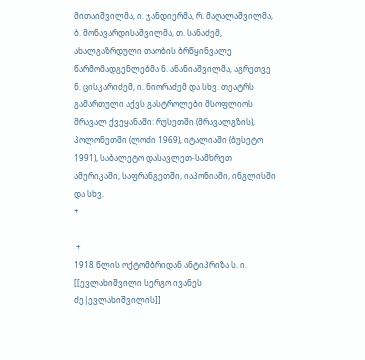მითაიშვილმა, ი. ჯანდიერმა, რ. მაღალაშვილმა, ბ. მონავარდისაშვილმა, თ. სანაძემ, ახალგაზრდული თაობის ბრწყინვალე წარმომადგენლებმა ნ. ანანიაშვილმა, აგრეთვე ნ. ცისკარიძემ, ი. ნიორაძემ და სხვ. თეატრს გამართული აქვს გასტროლები მსოფლიოს მრავალ ქვეყანაში: რუსეთში (მრავალგზის), პოლონეთში (ლოძი 1969), იტალიაში (ბუსეტო 1991), საბალეტო დასავლეთ-სამხრეთ ამერიკაში, საფრანგეთში, იაპონიაში, ინგლისში და სხვ.
+

 +
1918 წლის ოქტომბრიდან ანტიპრიზა ს. ი. [[ევლახიშვილი სერგო ივანეს ძე|ევლახიშვილის]]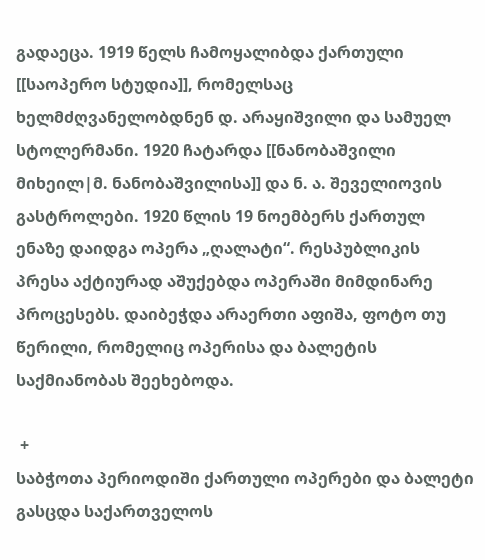გადაეცა. 1919 წელს ჩამოყალიბდა ქართული [[საოპერო სტუდია]], რომელსაც ხელმძღვანელობდნენ დ. არაყიშვილი და სამუელ სტოლერმანი. 1920 ჩატარდა [[ნანობაშვილი მიხეილ|მ. ნანობაშვილისა]] და ნ. ა. შეველიოვის გასტროლები. 1920 წლის 19 ნოემბერს ქართულ ენაზე დაიდგა ოპერა „ღალატი“. რესპუბლიკის პრესა აქტიურად აშუქებდა ოპერაში მიმდინარე პროცესებს. დაიბეჭდა არაერთი აფიშა, ფოტო თუ წერილი, რომელიც ოპერისა და ბალეტის საქმიანობას შეეხებოდა.

 +
საბჭოთა პერიოდიში ქართული ოპერები და ბალეტი გასცდა საქართველოს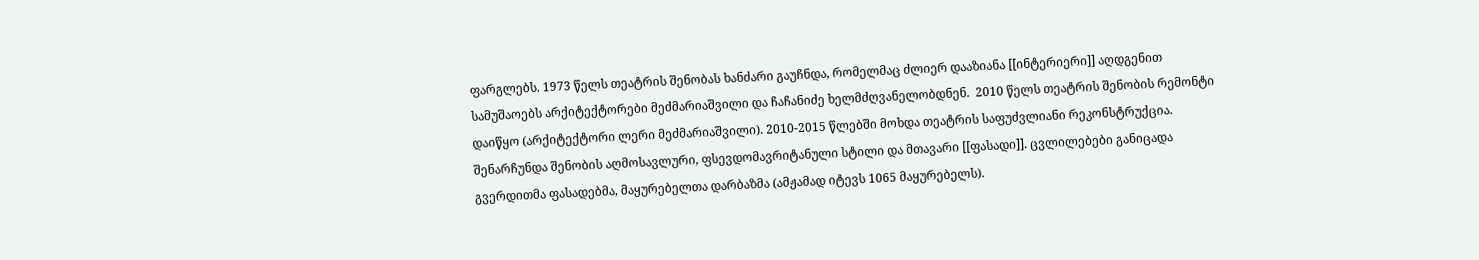ფარგლებს. 1973 წელს თეატრის შენობას ხანძარი გაუჩნდა, რომელმაც ძლიერ დააზიანა [[ინტერიერი]] აღდგენით სამუშაოებს არქიტექტორები მეძმარიაშვილი და ჩაჩანიძე ხელმძღვანელობდნენ.  2010 წელს თეატრის შენობის რემონტი დაიწყო (არქიტექტორი ლერი მეძმარიაშვილი). 2010-2015 წლებში მოხდა თეატრის საფუძვლიანი რეკონსტრუქცია. შენარჩუნდა შენობის აღმოსავლური, ფსევდომავრიტანული სტილი და მთავარი [[ფასადი]]. ცვლილებები განიცადა გვერდითმა ფასადებმა, მაყურებელთა დარბაზმა (ამჟამად იტევს 1065 მაყურებელს).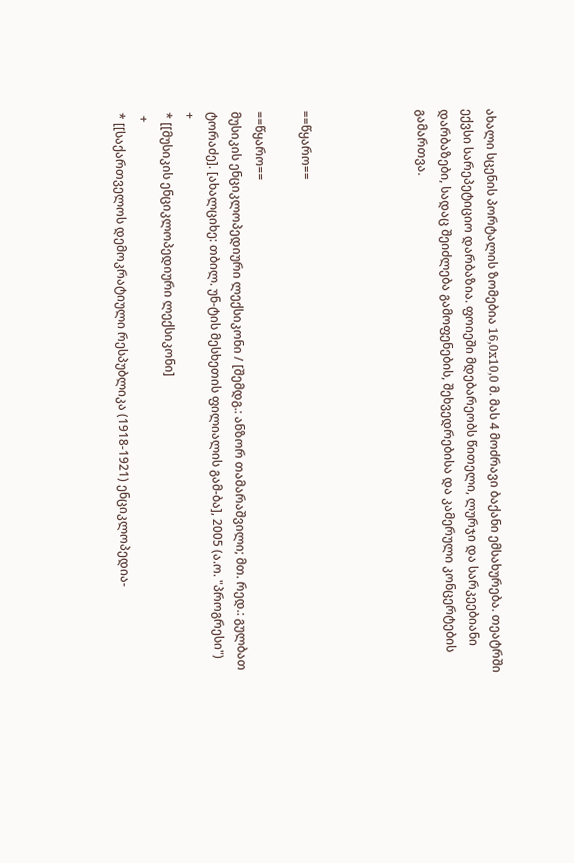ახალი სცენის პორტალის ზომებია 16,0x10,0 მ. მას 4 მოძრავი ბაქანი ემსახურება. თეატრში ექვსი სარეპეტიციო დარბაზია. ფოიეში მდებარეობს წითელი, ლურჯი და სარკეებიანი დარბაზები, სადაც შეიძლება გამოფენების, შეხვედრებისა და კამერული კონცერტების გამართვა.




==წყარო==

==წყარო==
მუსიკის ენციკლოპედიური ლექსიკონი / [შემდგ.: ანზორ თამარაშვილი; მთ. რედ.: გულბათ ტორაძე]. [ახალციხე: თბილ. უნ-ტის მესხეთის ფილიალის გამ-ბა], 2005 (ა.ო. "პროგრესი")
+
* [[მუსიკის ენციკლოპედიური ლექსიკონი]
 +
* [[საქართველოს დემოკრატიული რესპუბლიკა (1918-1921) ენციკლოპედია-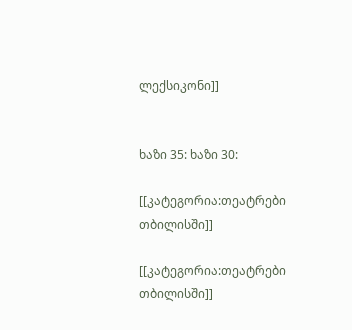ლექსიკონი]]


ხაზი 35: ხაზი 30:

[[კატეგორია:თეატრები თბილისში]]

[[კატეგორია:თეატრები თბილისში]]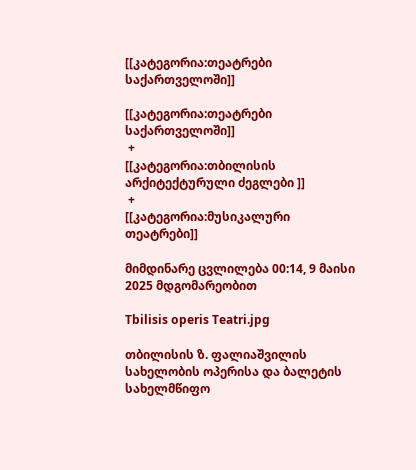[[კატეგორია:თეატრები საქართველოში]]

[[კატეგორია:თეატრები საქართველოში]]
 +
[[კატეგორია:თბილისის არქიტექტურული ძეგლები ]]
 +
[[კატეგორია:მუსიკალური თეატრები]]

მიმდინარე ცვლილება 00:14, 9 მაისი 2025 მდგომარეობით

Tbilisis operis Teatri.jpg

თბილისის ზ. ფალიაშვილის სახელობის ოპერისა და ბალეტის სახელმწიფო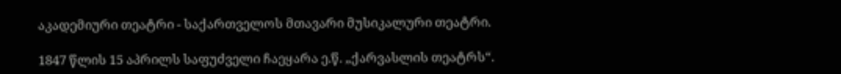აკადემიური თეატრი - საქართველოს მთავარი მუსიკალური თეატრი.

1847 წლის 15 აპრილს საფუძველი ჩაეყარა ე.წ. „ქარვასლის თეატრს“.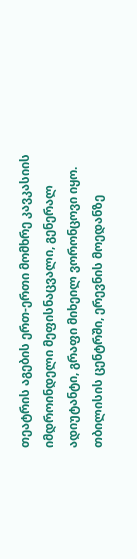თეატრის აგების ერთ-ერთი მომხრე კავკასიის იმდროინდელი მეფისნაცვალი, გენერალ ადიუტანტი, გრაფი მიხეილ ვორონცოვი იყო. თბილისის ცენტრში, ერევნის მოედანზე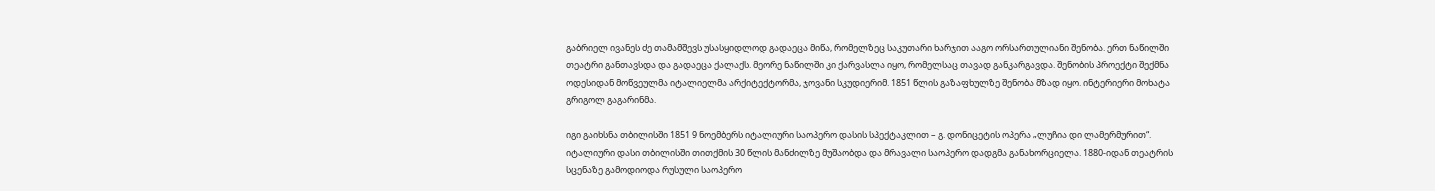გაბრიელ ივანეს ძე თამამშევს უსასყიდლოდ გადაეცა მიწა, რომელზეც საკუთარი ხარჯით ააგო ორსართულიანი შენობა. ერთ ნაწილში თეატრი განთავსდა და გადაეცა ქალაქს. მეორე ნაწილში კი ქარვასლა იყო, რომელსაც თავად განკარგავდა. შენობის პროექტი შექმნა ოდესიდან მოწვეულმა იტალიელმა არქიტექტორმა, ჯოვანი სკუდიერიმ. 1851 წლის გაზაფხულზე შენობა მზად იყო. ინტერიერი მოხატა გრიგოლ გაგარინმა.

იგი გაიხსნა თბილისში 1851 9 ნოემბერს იტალიური საოპერო დასის სპექტაკლით – გ. დონიცეტის ოპერა „ლუჩია დი ლამერმურით“. იტალიური დასი თბილისში თითქმის 30 წლის მანძილზე მუშაობდა და მრავალი საოპერო დადგმა განახორციელა. 1880-იდან თეატრის სცენაზე გამოდიოდა რუსული საოპერო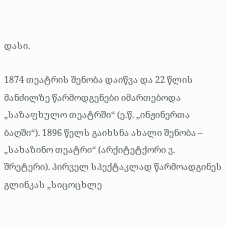დასი.

1874 თეატრის შენობა დაიწვა და 22 წლის მანძილზე წარმოდგენები იმართებოდა „საზაფხულო თეატრში“ (ე.წ. „ინჟინერთა ბაღში“). 1896 წელს გაიხსნა ახალი შენობა – „სახაზინო თეატრი“ (არქიტეტქორი ვ. შრეტერი). პირველ სპექტაკლად წარმოადგინეს გლინკას „სიცოცხლე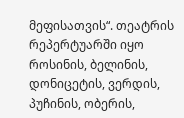მეფისათვის“. თეატრის რეპერტუარში იყო როსინის, ბელინის, დონიცეტის, ვერდის, პუჩინის, ობერის,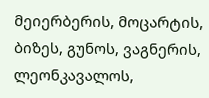მეიერბერის, მოცარტის, ბიზეს, გუნოს, ვაგნერის, ლეონკავალოს,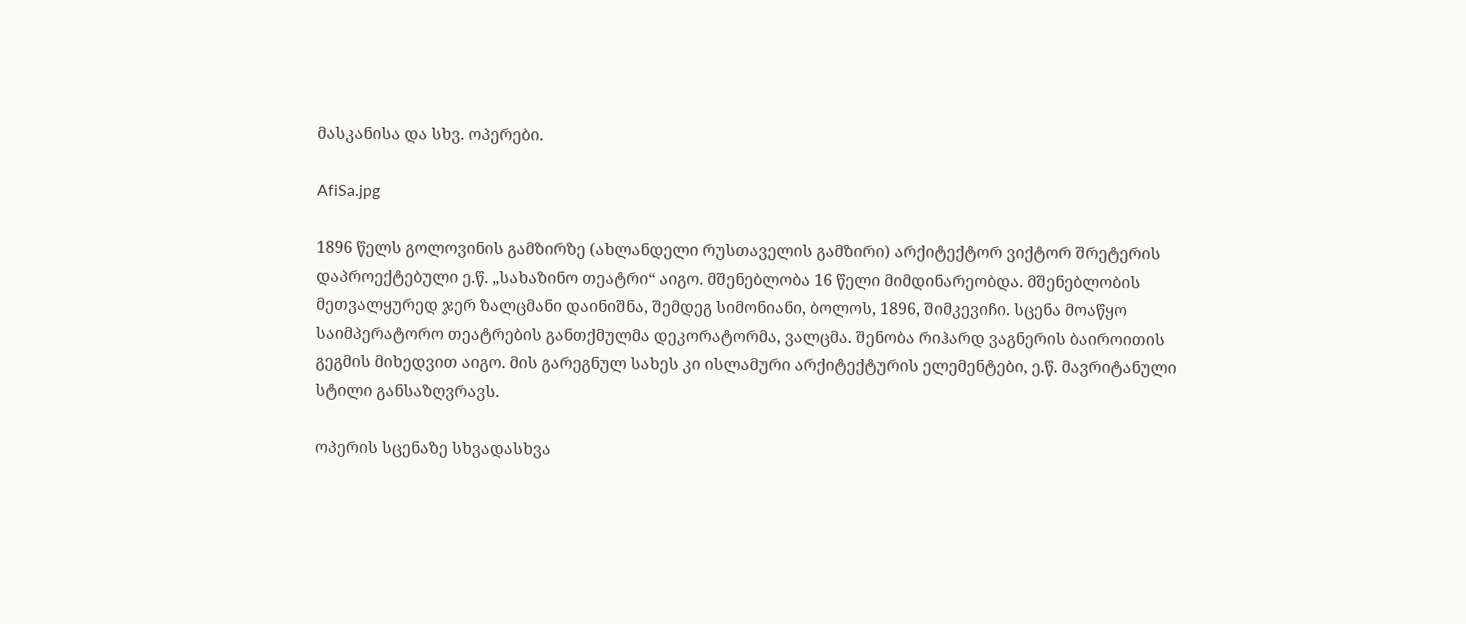მასკანისა და სხვ. ოპერები.

AfiSa.jpg

1896 წელს გოლოვინის გამზირზე (ახლანდელი რუსთაველის გამზირი) არქიტექტორ ვიქტორ შრეტერის დაპროექტებული ე.წ. „სახაზინო თეატრი“ აიგო. მშენებლობა 16 წელი მიმდინარეობდა. მშენებლობის მეთვალყურედ ჯერ ზალცმანი დაინიშნა, შემდეგ სიმონიანი, ბოლოს, 1896, შიმკევიჩი. სცენა მოაწყო საიმპერატორო თეატრების განთქმულმა დეკორატორმა, ვალცმა. შენობა რიჰარდ ვაგნერის ბაიროითის გეგმის მიხედვით აიგო. მის გარეგნულ სახეს კი ისლამური არქიტექტურის ელემენტები, ე.წ. მავრიტანული სტილი განსაზღვრავს.

ოპერის სცენაზე სხვადასხვა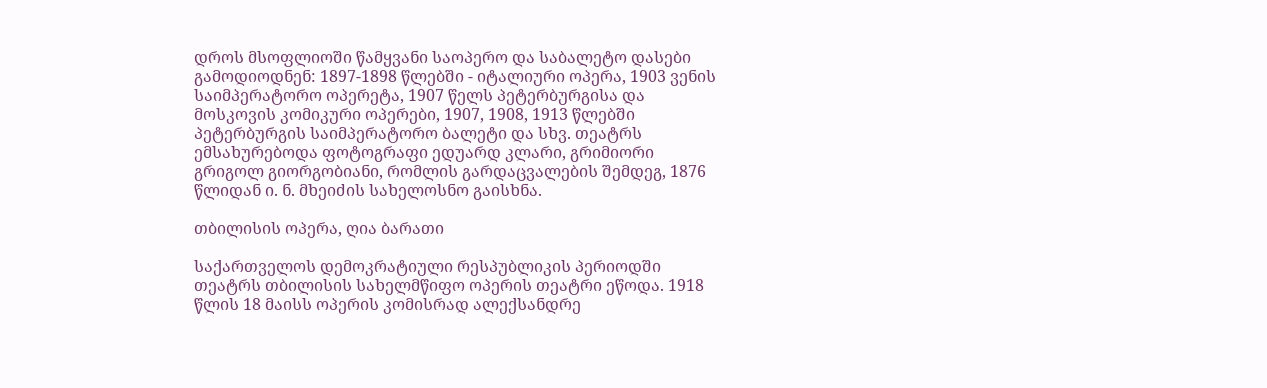დროს მსოფლიოში წამყვანი საოპერო და საბალეტო დასები გამოდიოდნენ: 1897-1898 წლებში - იტალიური ოპერა, 1903 ვენის საიმპერატორო ოპერეტა, 1907 წელს პეტერბურგისა და მოსკოვის კომიკური ოპერები, 1907, 1908, 1913 წლებში პეტერბურგის საიმპერატორო ბალეტი და სხვ. თეატრს ემსახურებოდა ფოტოგრაფი ედუარდ კლარი, გრიმიორი გრიგოლ გიორგობიანი, რომლის გარდაცვალების შემდეგ, 1876 წლიდან ი. ნ. მხეიძის სახელოსნო გაისხნა.

თბილისის ოპერა, ღია ბარათი

საქართველოს დემოკრატიული რესპუბლიკის პერიოდში თეატრს თბილისის სახელმწიფო ოპერის თეატრი ეწოდა. 1918 წლის 18 მაისს ოპერის კომისრად ალექსანდრე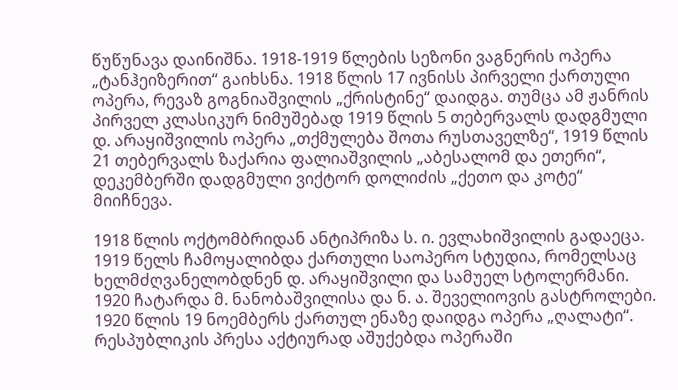წუწუნავა დაინიშნა. 1918-1919 წლების სეზონი ვაგნერის ოპერა „ტანჰეიზერით“ გაიხსნა. 1918 წლის 17 ივნისს პირველი ქართული ოპერა, რევაზ გოგნიაშვილის „ქრისტინე“ დაიდგა. თუმცა ამ ჟანრის პირველ კლასიკურ ნიმუშებად 1919 წლის 5 თებერვალს დადგმული დ. არაყიშვილის ოპერა „თქმულება შოთა რუსთაველზე“, 1919 წლის 21 თებერვალს ზაქარია ფალიაშვილის „აბესალომ და ეთერი“, დეკემბერში დადგმული ვიქტორ დოლიძის „ქეთო და კოტე“ მიიჩნევა.

1918 წლის ოქტომბრიდან ანტიპრიზა ს. ი. ევლახიშვილის გადაეცა. 1919 წელს ჩამოყალიბდა ქართული საოპერო სტუდია, რომელსაც ხელმძღვანელობდნენ დ. არაყიშვილი და სამუელ სტოლერმანი. 1920 ჩატარდა მ. ნანობაშვილისა და ნ. ა. შეველიოვის გასტროლები. 1920 წლის 19 ნოემბერს ქართულ ენაზე დაიდგა ოპერა „ღალატი“. რესპუბლიკის პრესა აქტიურად აშუქებდა ოპერაში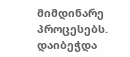მიმდინარე პროცესებს. დაიბეჭდა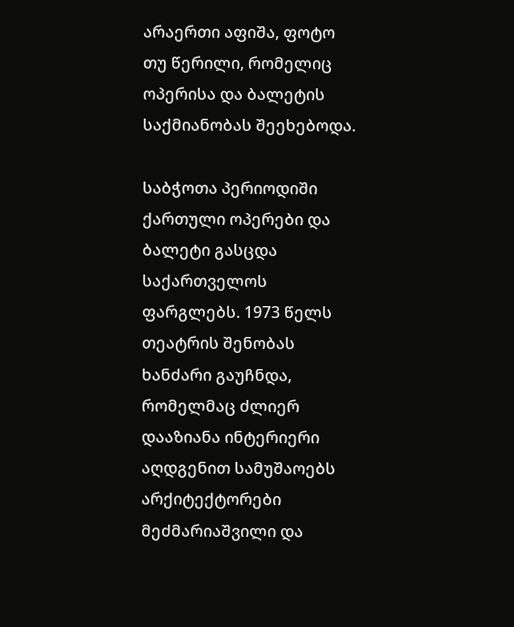არაერთი აფიშა, ფოტო თუ წერილი, რომელიც ოპერისა და ბალეტის საქმიანობას შეეხებოდა.

საბჭოთა პერიოდიში ქართული ოპერები და ბალეტი გასცდა საქართველოს ფარგლებს. 1973 წელს თეატრის შენობას ხანძარი გაუჩნდა, რომელმაც ძლიერ დააზიანა ინტერიერი აღდგენით სამუშაოებს არქიტექტორები მეძმარიაშვილი და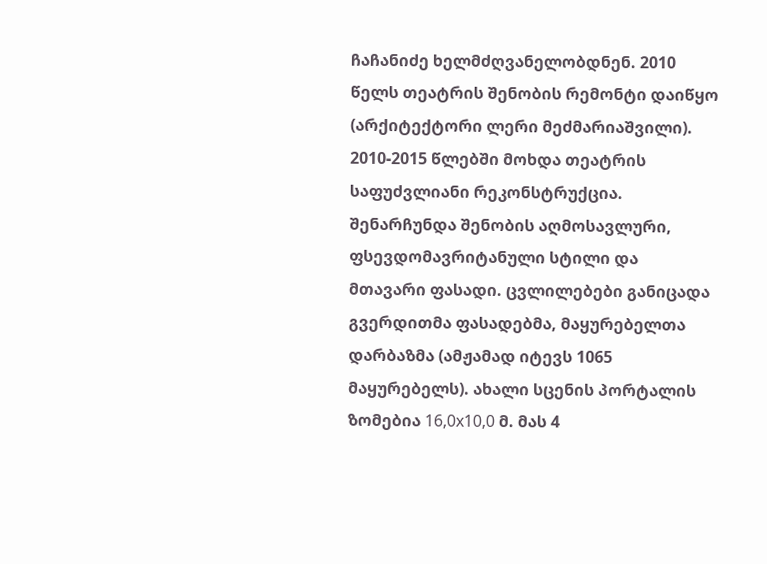ჩაჩანიძე ხელმძღვანელობდნენ. 2010 წელს თეატრის შენობის რემონტი დაიწყო (არქიტექტორი ლერი მეძმარიაშვილი). 2010-2015 წლებში მოხდა თეატრის საფუძვლიანი რეკონსტრუქცია. შენარჩუნდა შენობის აღმოსავლური, ფსევდომავრიტანული სტილი და მთავარი ფასადი. ცვლილებები განიცადა გვერდითმა ფასადებმა, მაყურებელთა დარბაზმა (ამჟამად იტევს 1065 მაყურებელს). ახალი სცენის პორტალის ზომებია 16,0x10,0 მ. მას 4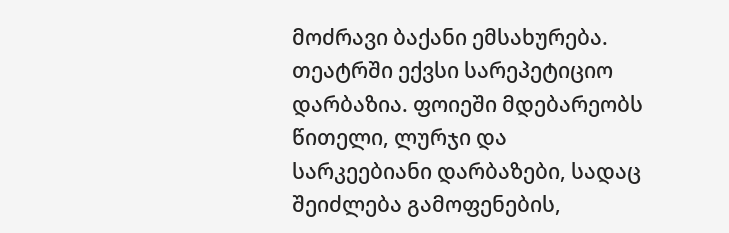მოძრავი ბაქანი ემსახურება. თეატრში ექვსი სარეპეტიციო დარბაზია. ფოიეში მდებარეობს წითელი, ლურჯი და სარკეებიანი დარბაზები, სადაც შეიძლება გამოფენების,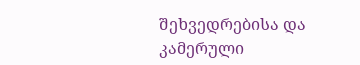შეხვედრებისა და კამერული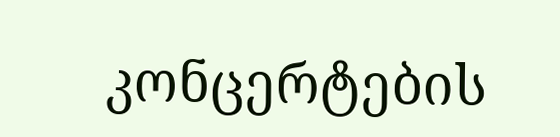კონცერტების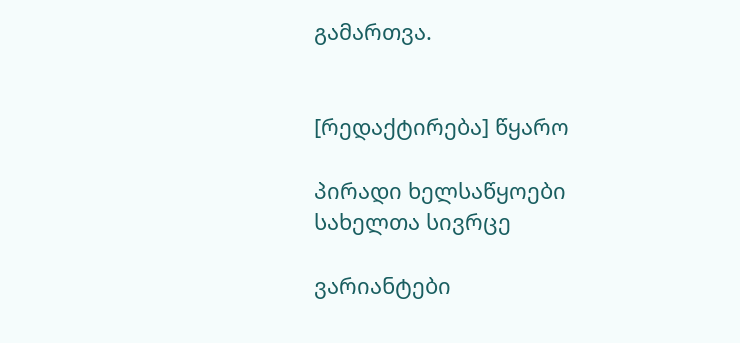გამართვა.


[რედაქტირება] წყარო

პირადი ხელსაწყოები
სახელთა სივრცე

ვარიანტები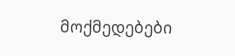მოქმედებები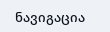ნავიგაცია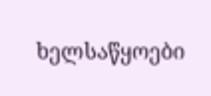ხელსაწყოები